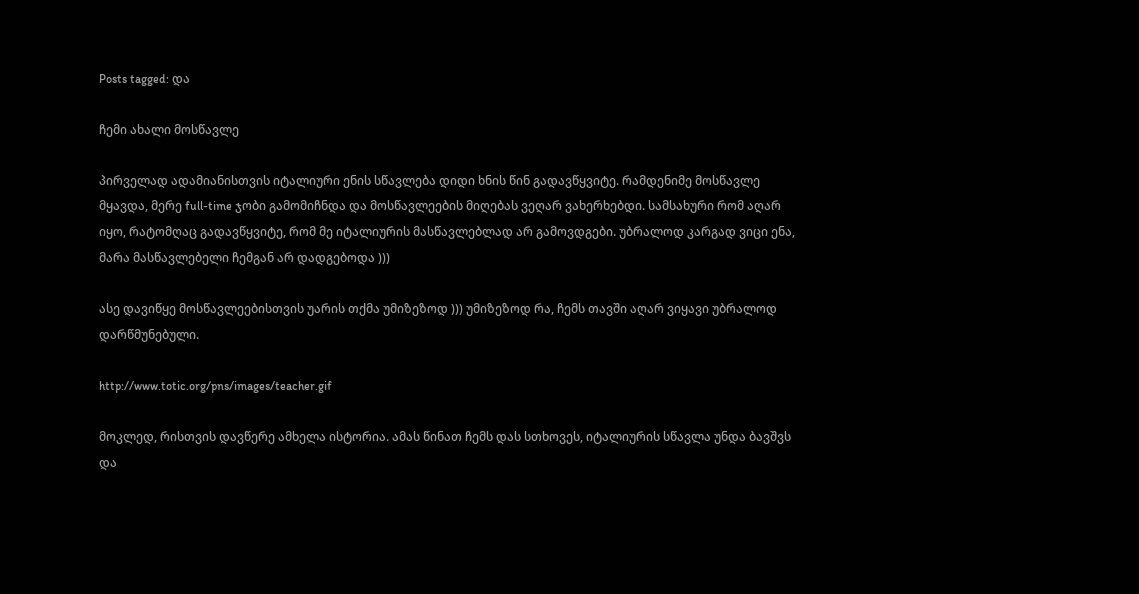Posts tagged: და

ჩემი ახალი მოსწავლე

პირველად ადამიანისთვის იტალიური ენის სწავლება დიდი ხნის წინ გადავწყვიტე. რამდენიმე მოსწავლე მყავდა, მერე full-time ჯობი გამომიჩნდა და მოსწავლეების მიღებას ვეღარ ვახერხებდი. სამსახური რომ აღარ იყო, რატომღაც გადავწყვიტე, რომ მე იტალიურის მასწავლებლად არ გამოვდგები. უბრალოდ კარგად ვიცი ენა, მარა მასწავლებელი ჩემგან არ დადგებოდა )))

ასე დავიწყე მოსწავლეებისთვის უარის თქმა უმიზეზოდ ))) უმიზეზოდ რა, ჩემს თავში აღარ ვიყავი უბრალოდ დარწმუნებული.

http://www.totic.org/pns/images/teacher.gif

მოკლედ, რისთვის დავწერე ამხელა ისტორია. ამას წინათ ჩემს დას სთხოვეს, იტალიურის სწავლა უნდა ბავშვს და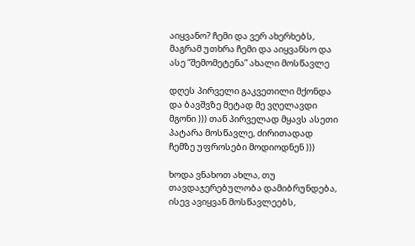აიყვანო? ჩემი და ვერ ახერხებს, მაგრამ უთხრა ჩემი და აიყვანსო და ასე “შემომეტენა” ახალი მოსწავლე

დღეს პირველი გაკვეთილი მქონდა და ბავშვზე მეტად მე ვღელავდი მგონი ))) თან პირველად მყავს ასეთი პატარა მოსწავლე, ძირითადად ჩემზე უფროსები მოდიოდნენ )))

ხოდა ვნახოთ ახლა, თუ თავდაჯერებულობა დამიბრუნდება, ისევ ავიყვან მოსწავლეებს,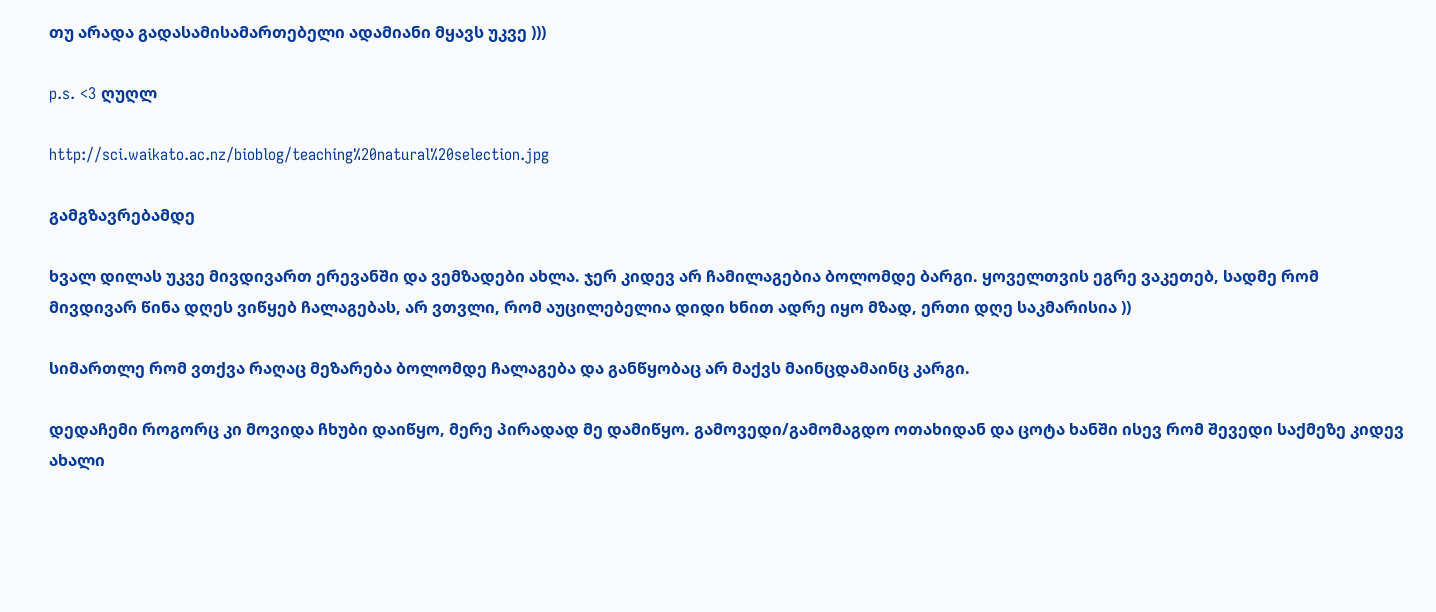თუ არადა გადასამისამართებელი ადამიანი მყავს უკვე )))

p.s. <3 ღუღლ

http://sci.waikato.ac.nz/bioblog/teaching%20natural%20selection.jpg

გამგზავრებამდე

ხვალ დილას უკვე მივდივართ ერევანში და ვემზადები ახლა. ჯერ კიდევ არ ჩამილაგებია ბოლომდე ბარგი. ყოველთვის ეგრე ვაკეთებ, სადმე რომ მივდივარ წინა დღეს ვიწყებ ჩალაგებას, არ ვთვლი, რომ აუცილებელია დიდი ხნით ადრე იყო მზად, ერთი დღე საკმარისია ))

სიმართლე რომ ვთქვა რაღაც მეზარება ბოლომდე ჩალაგება და განწყობაც არ მაქვს მაინცდამაინც კარგი.

დედაჩემი როგორც კი მოვიდა ჩხუბი დაიწყო, მერე პირადად მე დამიწყო. გამოვედი/გამომაგდო ოთახიდან და ცოტა ხანში ისევ რომ შევედი საქმეზე კიდევ ახალი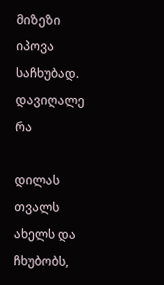მიზეზი იპოვა საჩხუბად. დავიღალე რა

დილას თვალს ახელს და ჩხუბობს,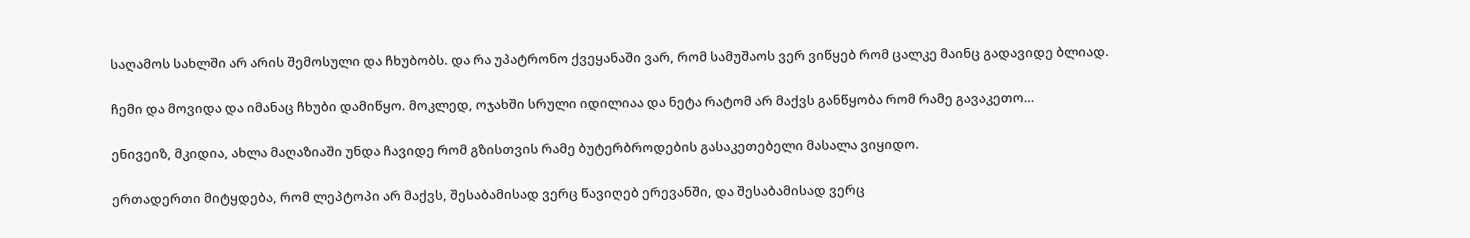საღამოს სახლში არ არის შემოსული და ჩხუბობს. და რა უპატრონო ქვეყანაში ვარ, რომ სამუშაოს ვერ ვიწყებ რომ ცალკე მაინც გადავიდე ბლიად.

ჩემი და მოვიდა და იმანაც ჩხუბი დამიწყო. მოკლედ, ოჯახში სრული იდილიაა და ნეტა რატომ არ მაქვს განწყობა რომ რამე გავაკეთო…

ენივეიზ, მკიდია, ახლა მაღაზიაში უნდა ჩავიდე რომ გზისთვის რამე ბუტერბროდების გასაკეთებელი მასალა ვიყიდო.

ერთადერთი მიტყდება, რომ ლეპტოპი არ მაქვს, შესაბამისად ვერც წავიღებ ერევანში, და შესაბამისად ვერც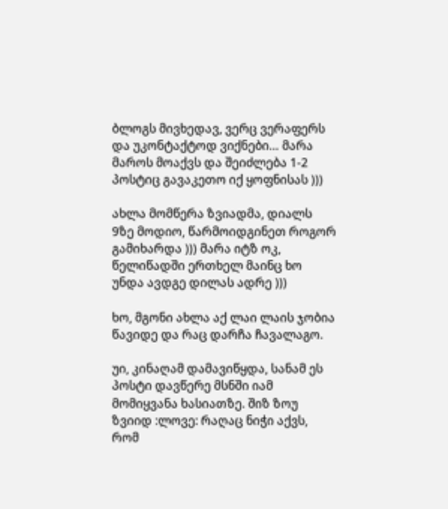ბლოგს მივხედავ, ვერც ვერაფერს და უკონტაქტოდ ვიქნები… მარა მაროს მოაქვს და შეიძლება 1-2 პოსტიც გავაკეთო იქ ყოფნისას )))

ახლა მომწერა ზვიადმა, დიალს 9ზე მოდიო, წარმოიდგინეთ როგორ გამიხარდა ))) მარა იტზ ოკ, წელიწადში ერთხელ მაინც ხო უნდა ავდგე დილას ადრე )))

ხო, მგონი ახლა აქ ლაი ლაის ჯობია წავიდე და რაც დარჩა ჩავალაგო.

უი, კინაღამ დამავიწყდა, სანამ ეს პოსტი დავწერე მსნში იამ მომიყვანა ხასიათზე. შიზ ზოუ ზვიიდ :ლოვე: რაღაც ნიჭი აქვს, რომ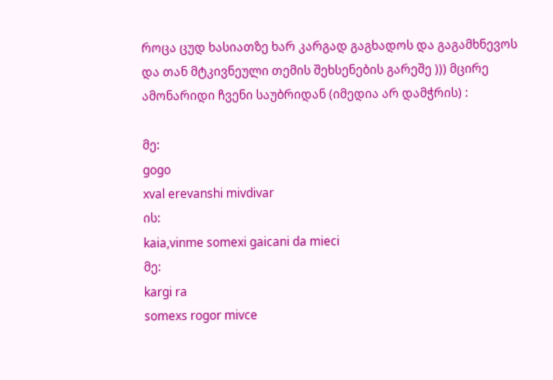როცა ცუდ ხასიათზე ხარ კარგად გაგხადოს და გაგამხნევოს და თან მტკივნეული თემის შეხსენების გარეშე ))) მცირე ამონარიდი ჩვენი საუბრიდან (იმედია არ დამჭრის) :

მე:
gogo
xval erevanshi mivdivar
ის:
kaia,vinme somexi gaicani da mieci
მე:
kargi ra
somexs rogor mivce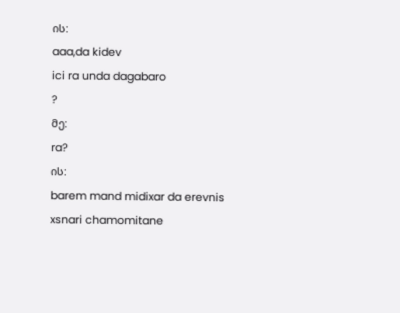ის:
aaa,da kidev
ici ra unda dagabaro
?
მე:
ra?
ის:
barem mand midixar da erevnis xsnari chamomitane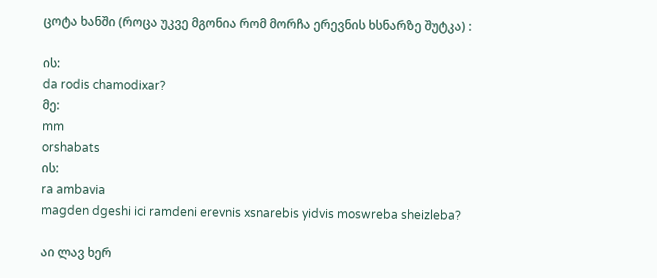ცოტა ხანში (როცა უკვე მგონია რომ მორჩა ერევნის ხსნარზე შუტკა) :

ის:
da rodis chamodixar?
მე:
mm
orshabats
ის:
ra ambavia
magden dgeshi ici ramdeni erevnis xsnarebis yidvis moswreba sheizleba?

აი ლავ ხერ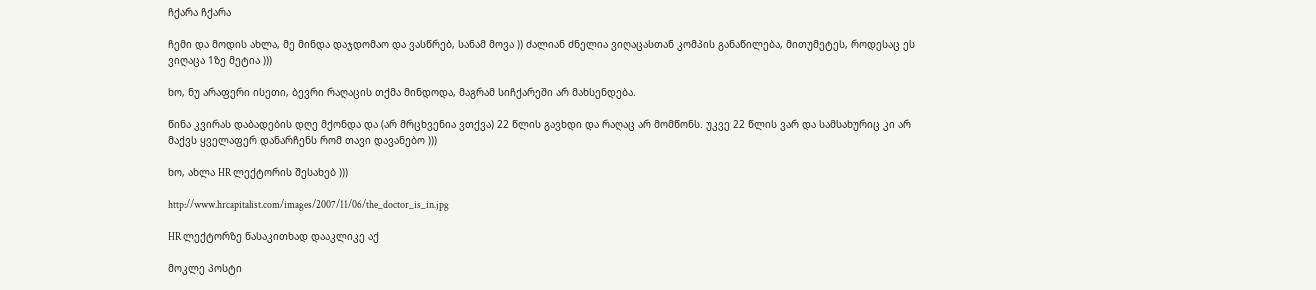ჩქარა ჩქარა

ჩემი და მოდის ახლა, მე მინდა დაჯდომაო და ვასწრებ, სანამ მოვა )) ძალიან ძნელია ვიღაცასთან კომპის განაწილება, მითუმეტეს, როდესაც ეს ვიღაცა 1ზე მეტია )))

ხო, ნუ არაფერი ისეთი, ბევრი რაღაცის თქმა მინდოდა, მაგრამ სიჩქარეში არ მახსენდება.

წინა კვირას დაბადების დღე მქონდა და (არ მრცხვენია ვთქვა) 22 წლის გავხდი და რაღაც არ მომწონს. უკვე 22 წლის ვარ და სამსახურიც კი არ მაქვს ყველაფერ დანარჩენს რომ თავი დავანებო )))

ხო, ახლა HR ლექტორის შესახებ )))

http://www.hrcapitalist.com/images/2007/11/06/the_doctor_is_in.jpg

HR ლექტორზე წასაკითხად დააკლიკე აქ

მოკლე პოსტი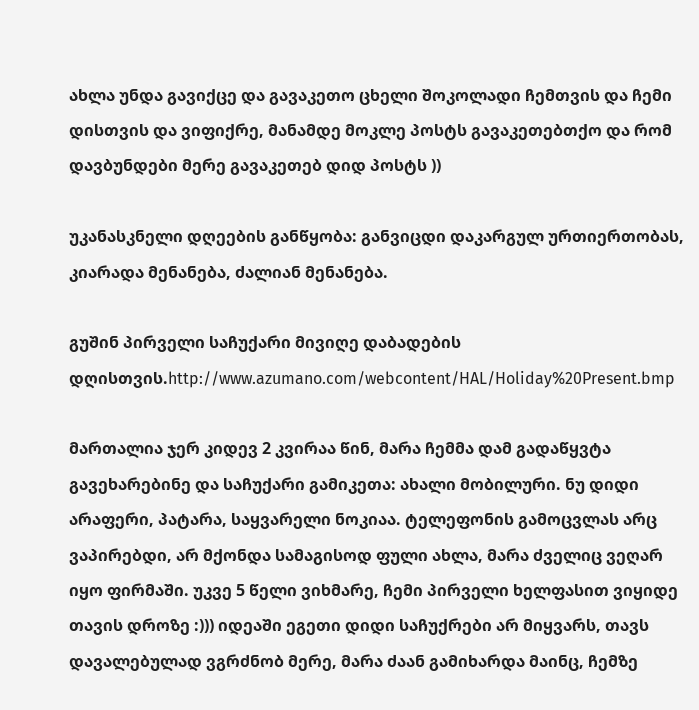ახლა უნდა გავიქცე და გავაკეთო ცხელი შოკოლადი ჩემთვის და ჩემი დისთვის და ვიფიქრე, მანამდე მოკლე პოსტს გავაკეთებთქო და რომ დავბუნდები მერე გავაკეთებ დიდ პოსტს ))

უკანასკნელი დღეების განწყობა: განვიცდი დაკარგულ ურთიერთობას, კიარადა მენანება, ძალიან მენანება.

გუშინ პირველი საჩუქარი მივიღე დაბადების დღისთვის.http://www.azumano.com/webcontent/HAL/Holiday%20Present.bmp

მართალია ჯერ კიდევ 2 კვირაა წინ, მარა ჩემმა დამ გადაწყვტა გავეხარებინე და საჩუქარი გამიკეთა: ახალი მობილური. ნუ დიდი არაფერი, პატარა, საყვარელი ნოკიაა. ტელეფონის გამოცვლას არც ვაპირებდი, არ მქონდა სამაგისოდ ფული ახლა, მარა ძველიც ვეღარ იყო ფირმაში. უკვე 5 წელი ვიხმარე, ჩემი პირველი ხელფასით ვიყიდე თავის დროზე :))) იდეაში ეგეთი დიდი საჩუქრები არ მიყვარს, თავს დავალებულად ვგრძნობ მერე, მარა ძაან გამიხარდა მაინც, ჩემზე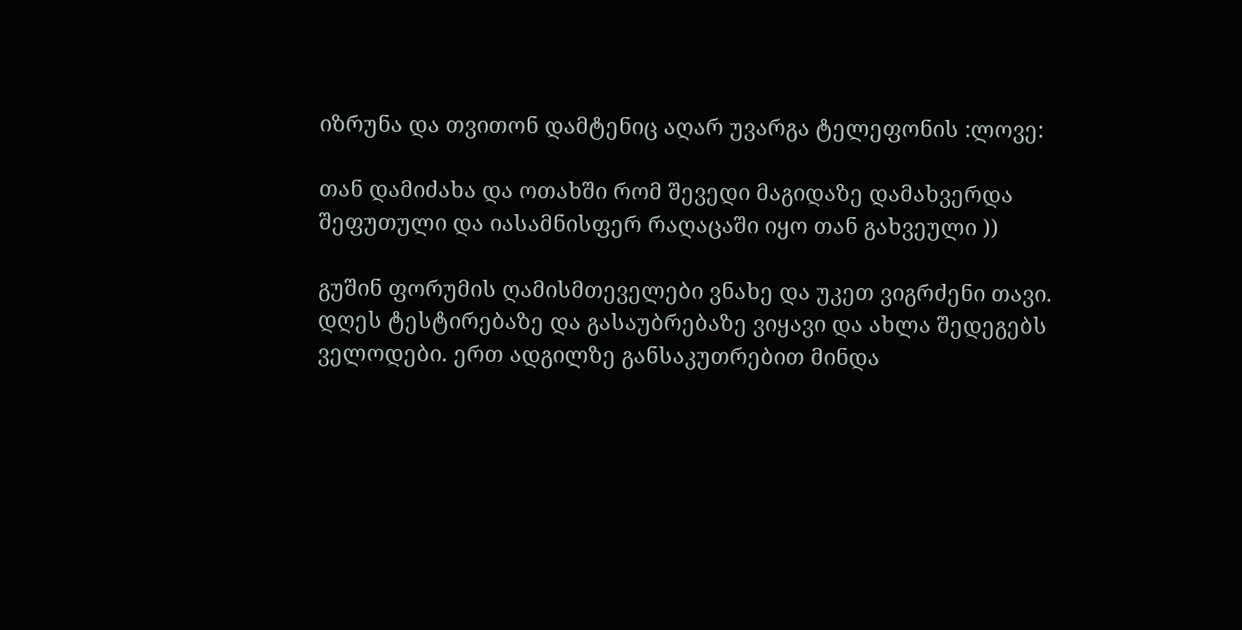იზრუნა და თვითონ დამტენიც აღარ უვარგა ტელეფონის :ლოვე:

თან დამიძახა და ოთახში რომ შევედი მაგიდაზე დამახვერდა შეფუთული და იასამნისფერ რაღაცაში იყო თან გახვეული ))

გუშინ ფორუმის ღამისმთეველები ვნახე და უკეთ ვიგრძენი თავი. დღეს ტესტირებაზე და გასაუბრებაზე ვიყავი და ახლა შედეგებს ველოდები. ერთ ადგილზე განსაკუთრებით მინდა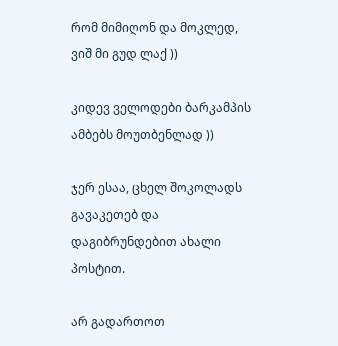რომ მიმიღონ და მოკლედ, ვიშ მი გუდ ლაქ ))

კიდევ ველოდები ბარკამპის ამბებს მოუთბენლად ))

ჯერ ესაა, ცხელ შოკოლადს გავაკეთებ და დაგიბრუნდებით ახალი პოსტით.

არ გადართოთ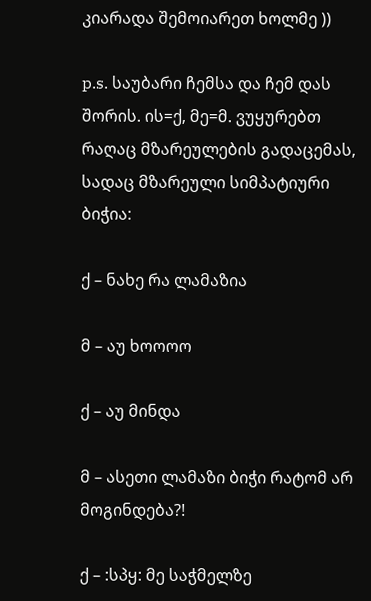კიარადა შემოიარეთ ხოლმე ))

p.s. საუბარი ჩემსა და ჩემ დას შორის. ის=ქ, მე=მ. ვუყურებთ რაღაც მზარეულების გადაცემას, სადაც მზარეული სიმპატიური ბიჭია:

ქ – ნახე რა ლამაზია

მ – აუ ხოოოო

ქ – აუ მინდა

მ – ასეთი ლამაზი ბიჭი რატომ არ მოგინდება?!

ქ – :სპყ: მე საჭმელზე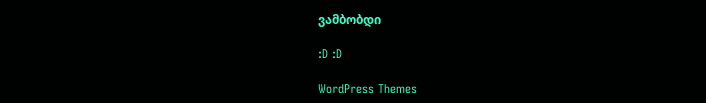ვამბობდი

:D :D

WordPress Themes